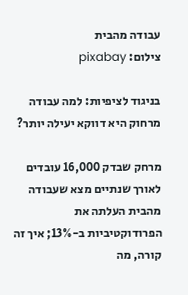עבודה מהבית
צילום: pixabay

בניגוד לציפיות: למה עבודה מרחוק היא דווקא יעילה יותר?

מרחק שבדק 16,000 עובדים לאורך שנתיים מצא שעבודה מהבית העלתה את הפרודוקטיביות ב-13%; איך זה קורה, מה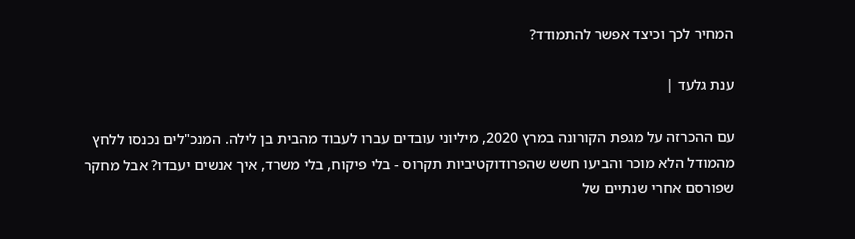המחיר לכך וכיצד אפשר להתמודד?

ענת גלעד |

עם ההכרזה על מגפת הקורונה במרץ 2020, מיליוני עובדים עברו לעבוד מהבית בן לילה. המנכ"לים נכנסו ללחץ מהמודל הלא מוכר והביעו חשש שהפרודוקטיביות תקרוס - בלי פיקוח, בלי משרד, איך אנשים יעבדו? אבל מחקר שפורסם אחרי שנתיים של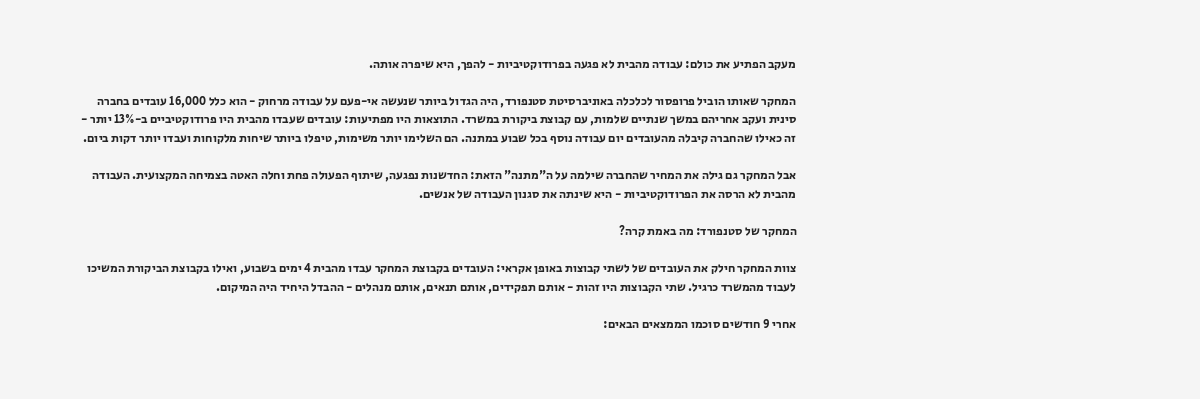מעקב הפתיע את כולם: עבודה מהבית לא פגעה בפרודוקטיביות - להפך, היא שיפרה אותה.

המחקר שאותו הוביל פרופסור לכלכלה באוניברסיטת סטנפורד, היה הגדול ביותר שנעשה אי-פעם על עבודה מרחוק - הוא כלל 16,000 עובדים בחברה סינית ועקב אחריהם במשך שנתיים שלמות, עם קבוצת ביקורת במשרד. התוצאות היו מפתיעות: עובדים שעבדו מהבית היו פרודוקטיביים ב-13% יותר - זה כאילו שהחברה קיבלה מהעובדים יום עבודה נוסף בכל שבוע במתנה. הם השלימו יותר משימות, טיפלו ביותר שיחות מלקוחות ועבדו יותר דקות ביום.

אבל המחקר גם גילה את המחיר שהחברה שילמה על ה"מתנה" הזאת: החדשנות נפגעה, שיתוף הפעולה פחת וחלה האטה בצמיחה המקצועית. העבודה מהבית לא הרסה את הפרודוקטיביות - היא שינתה את סגנון העבודה של אנשים.

המחקר של סטנפורד: מה באמת קרה?

צוות המחקר חילק את העובדים של לשתי קבוצות באופן אקראי: העובדים בקבוצת המחקר עבדו מהבית 4 ימים בשבוע, ואילו בקבוצת הביקורת המשיכו לעבוד מהמשרד כרגיל. שתי הקבוצות היו זהות - אותם תפקידים, אותם תנאים, אותם מנהלים - ההבדל היחיד היה המיקום.

אחרי 9 חודשים סוכמו הממצאים הבאים: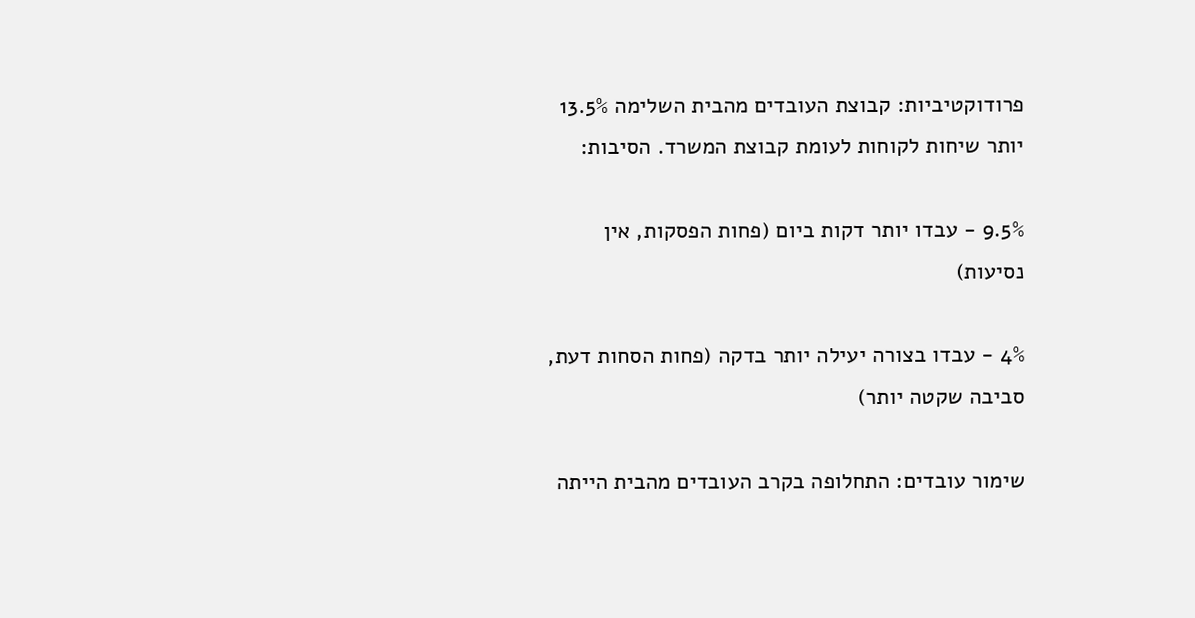פרודוקטיביות: קבוצת העובדים מהבית השלימה 13.5% יותר שיחות לקוחות לעומת קבוצת המשרד. הסיבות:

9.5% - עבדו יותר דקות ביום (פחות הפסקות, אין נסיעות)

4% - עבדו בצורה יעילה יותר בדקה (פחות הסחות דעת, סביבה שקטה יותר)

שימור עובדים: התחלופה בקרב העובדים מהבית הייתה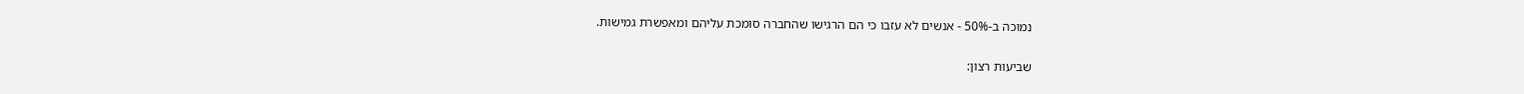נמוכה ב-50% - אנשים לא עזבו כי הם הרגישו שהחברה סומכת עליהם ומאפשרת גמישות.

שביעות רצון: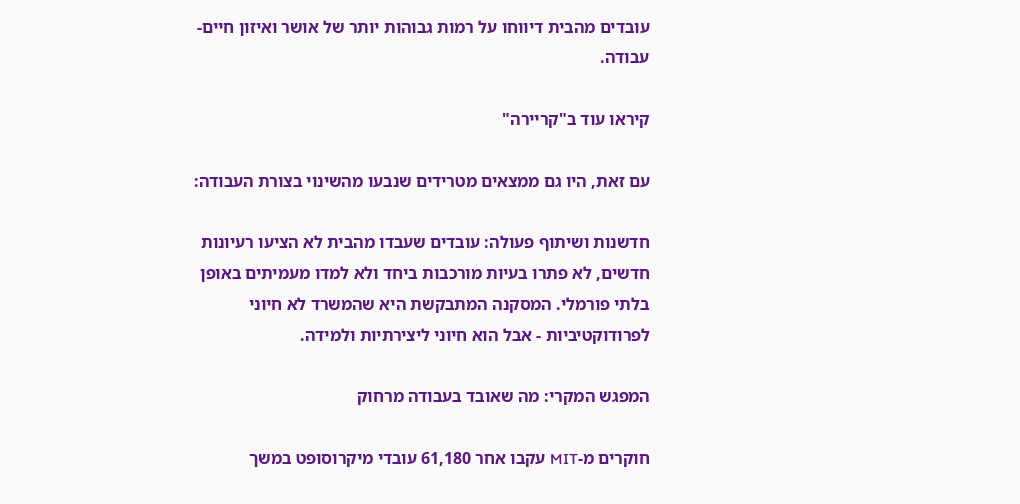עובדים מהבית דיווחו על רמות גבוהות יותר של אושר ואיזון חיים-עבודה.

קיראו עוד ב"קריירה"

עם זאת, היו גם ממצאים מטרידים שנבעו מהשינוי בצורת העבודה:

חדשנות ושיתוף פעולה: עובדים שעבדו מהבית לא הציעו רעיונות חדשים, לא פתרו בעיות מורכבות ביחד ולא למדו מעמיתים באופן בלתי פורמלי. המסקנה המתבקשת היא שהמשרד לא חיוני לפרודוקטיביות - אבל הוא חיוני ליצירתיות ולמידה.

המפגש המקרי: מה שאובד בעבודה מרחוק

חוקרים מ-MIT עקבו אחר 61,180 עובדי מיקרוסופט במשך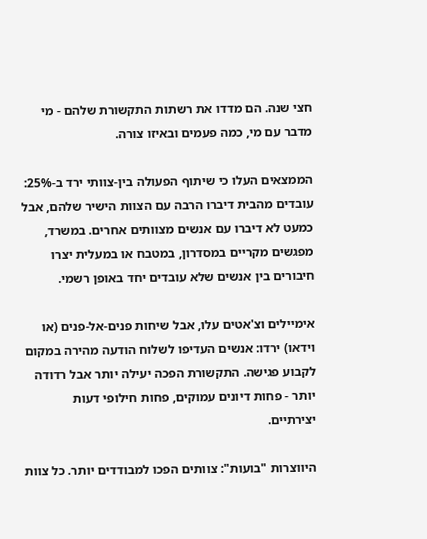חצי שנה. הם מדדו את רשתות התקשורת שלהם - מי מדבר עם מי, כמה פעמים ובאיזו צורה.

הממצאים העלו כי שיתוף הפעולה בין-צוותי ירד ב-25%: עובדים מהבית דיברו הרבה עם הצוות הישיר שלהם, אבל כמעט לא דיברו עם אנשים מצוותים אחרים. במשרד, מפגשים מקריים במסדרון, במטבח או במעלית יצרו חיבורים בין אנשים שלא עובדים יחד באופן רשמי.

אימיילים וצ'אטים עלו, אבל שיחות פנים-אל-פנים (או וידאו) ירדו: אנשים העדיפו לשלוח הודעה מהירה במקום לקבוע פגישה. התקשורת הפכה יעילה יותר אבל רדודה יותר - פחות דיונים עמוקים, פחות חילופי דעות יצירתיים.

היווצרות "בועות": צוותים הפכו למבודדים יותר. כל צוות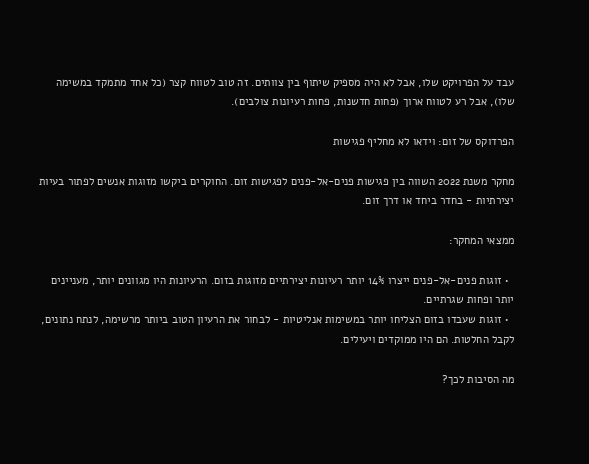עבד על הפרויקט שלו, אבל לא היה מספיק שיתוף בין צוותים. זה טוב לטווח קצר (כל אחד מתמקד במשימה שלו), אבל רע לטווח ארוך (פחות חדשנות, פחות רעיונות צולבים).

הפרדוקס של זום: וידאו לא מחליף פגישות

מחקר משנת 2022 השווה בין פגישות פנים-אל-פנים לפגישות זום. החוקרים ביקשו מזוגות אנשים לפתור בעיות יצירתיות - בחדר ביחד או דרך זום.

ממצאי המחקר:

  • זוגות פנים-אל-פנים ייצרו 14% יותר רעיונות יצירתיים מזוגות בזום. הרעיונות היו מגוונים יותר, מעניינים יותר ופחות שגרתיים.
  • זוגות שעבדו בזום הצליחו יותר במשימות אנליטיות - לבחור את הרעיון הטוב ביותר מרשימה, לנתח נתונים, לקבל החלטות. הם היו ממוקדים ויעילים.

מה הסיבות לכך?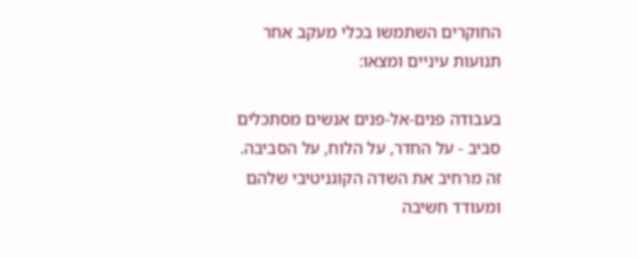החוקרים השתמשו בכלי מעקב אחר תנועות עיניים ומצאו:

בעבודה פנים-אל-פנים אנשים מסתכלים סביב - על החדר, על הלוח, על הסביבה. זה מרחיב את השדה הקוגניטיבי שלהם ומעודד חשיבה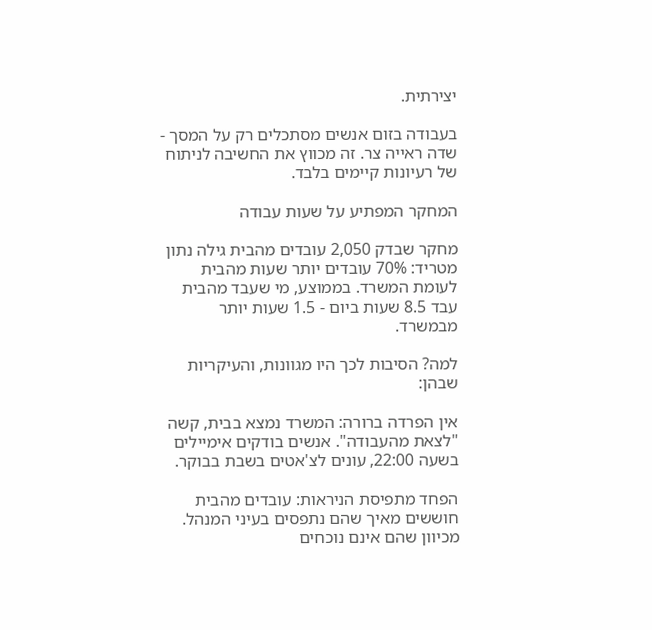יצירתית.

בעבודה בזום אנשים מסתכלים רק על המסך - שדה ראייה צר. זה מכווץ את החשיבה לניתוח של רעיונות קיימים בלבד.

המחקר המפתיע על שעות עבודה

מחקר שבדק 2,050 עובדים מהבית גילה נתון מטריד: 70% עובדים יותר שעות מהבית לעומת המשרד. בממוצע, מי שעבד מהבית עבד 8.5 שעות ביום - 1.5 שעות יותר מבמשרד.

למה? הסיבות לכך היו מגוונות, והעיקריות שבהן:

אין הפרדה ברורה: המשרד נמצא בבית, קשה "לצאת מהעבודה". אנשים בודקים אימיילים בשעה 22:00, עונים לצ'אטים בשבת בבוקר.

הפחד מתפיסת הניראות: עובדים מהבית חוששים מאיך שהם נתפסים בעיני המנהל. מכיוון שהם אינם נוכחים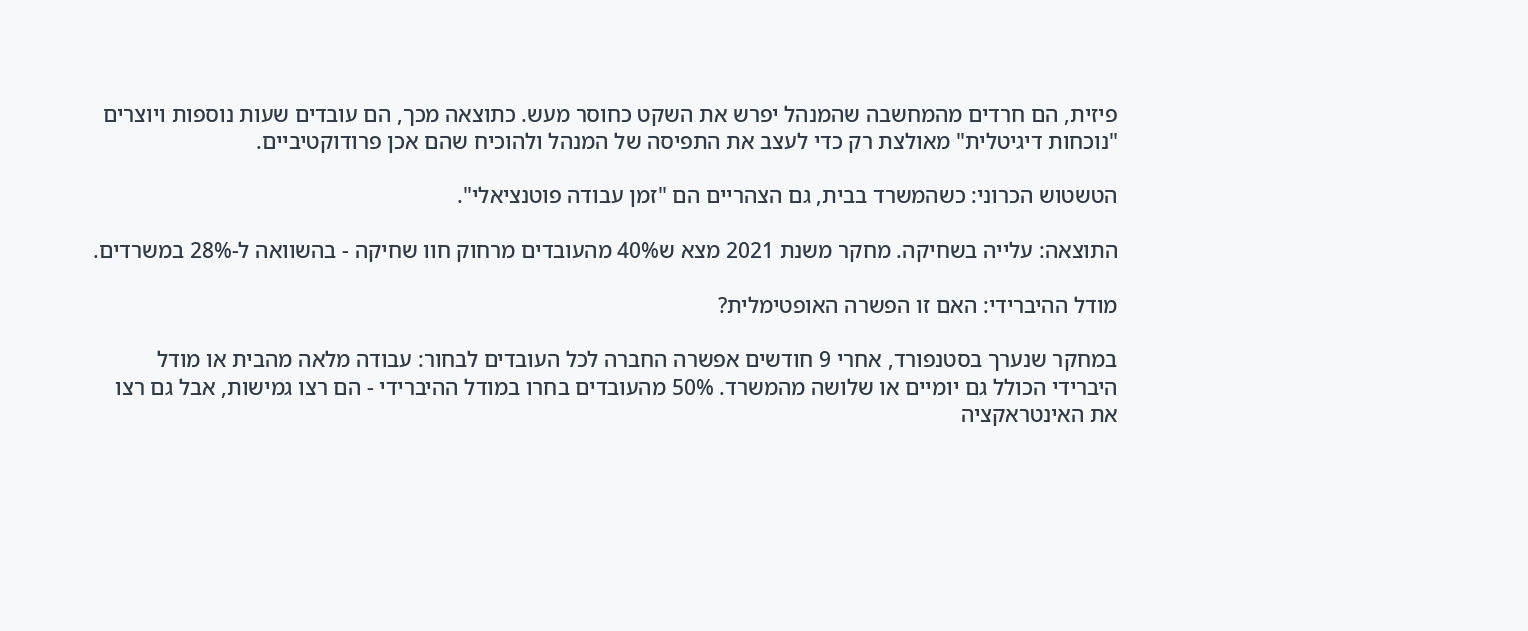פיזית, הם חרדים מהמחשבה שהמנהל יפרש את השקט כחוסר מעש. כתוצאה מכך, הם עובדים שעות נוספות ויוצרים "נוכחות דיגיטלית" מאולצת רק כדי לעצב את התפיסה של המנהל ולהוכיח שהם אכן פרודוקטיביים.

הטשטוש הכרוני: כשהמשרד בבית, גם הצהריים הם "זמן עבודה פוטנציאלי".

התוצאה: עלייה בשחיקה. מחקר משנת 2021 מצא ש40% מהעובדים מרחוק חוו שחיקה - בהשוואה ל-28% במשרדים.

מודל ההיברידי: האם זו הפשרה האופטימלית?

במחקר שנערך בסטנפורד, אחרי 9 חודשים אפשרה החברה לכל העובדים לבחור: עבודה מלאה מהבית או מודל היברידי הכולל גם יומיים או שלושה מהמשרד. 50% מהעובדים בחרו במודל ההיברידי - הם רצו גמישות, אבל גם רצו את האינטראקציה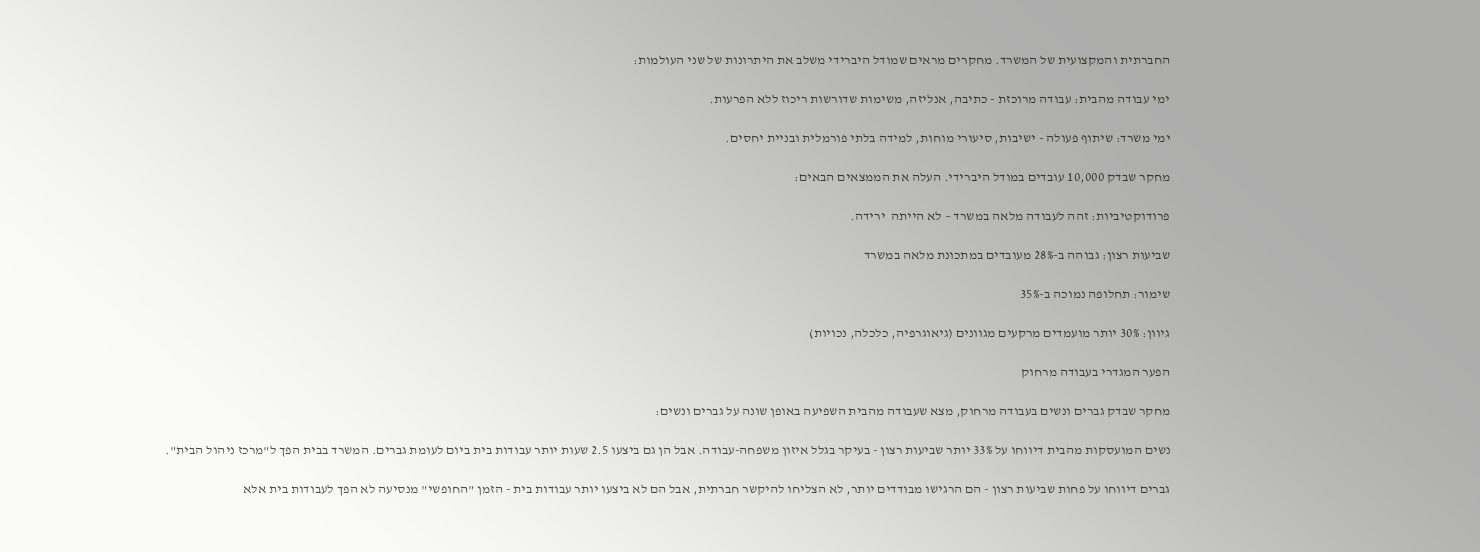החברתית והמקצועית של המשרד. מחקרים מראים שמודל היברידי משלב את היתרונות של שני העולמות:

ימי עבודה מהבית: עבודה מרוכזת - כתיבה, אנליזה, משימות שדורשות ריכוז ללא הפרעות.

ימי משרד: שיתוף פעולה - ישיבות, סיעורי מוחות, למידה בלתי פורמלית ובניית יחסים.

מחקר שבדק 10,000 עובדים במודל היברידי. העלה את הממצאים הבאים:

פרודוקטיביות: זהה לעבודה מלאה במשרד – לא הייתה  ירידה.

שביעות רצון: גבוהה ב-28% מעובדים במתכונת מלאה במשרד

שימור: תחלופה נמוכה ב-35%

גיוון: 30% יותר מועמדים מרקעים מגוונים (גיאוגרפיה, כלכלה, נכויות)

הפער המגדרי בעבודה מרחוק

מחקר שבדק גברים ונשים בעבודה מרחוק, מצא שעבודה מהבית השפיעה באופן שונה על גברים ונשים:

נשים המועסקות מהבית דיווחו על 33% יותר שביעות רצון - בעיקר בגלל איזון משפחה-עבודה. אבל הן גם ביצעו 2.5 שעות יותר עבודות בית ביום לעומת גברים. המשרד בבית הפך ל"מרכז ניהול הבית".

גברים דיווחו על פחות שביעות רצון - הם הרגישו מבודדים יותר, לא הצליחו להיקשר חברתית, אבל הם לא ביצעו יותר עבודות בית - הזמן "החופשי" מנסיעה לא הפך לעבודות בית אלא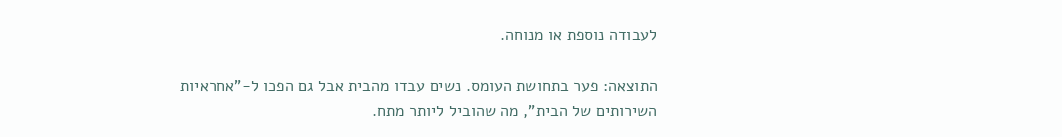לעבודה נוספת או מנוחה.

התוצאה: פער בתחושת העומס. נשים עבדו מהבית אבל גם הפכו ל-"אחראיות השירותים של הבית", מה שהוביל ליותר מתח.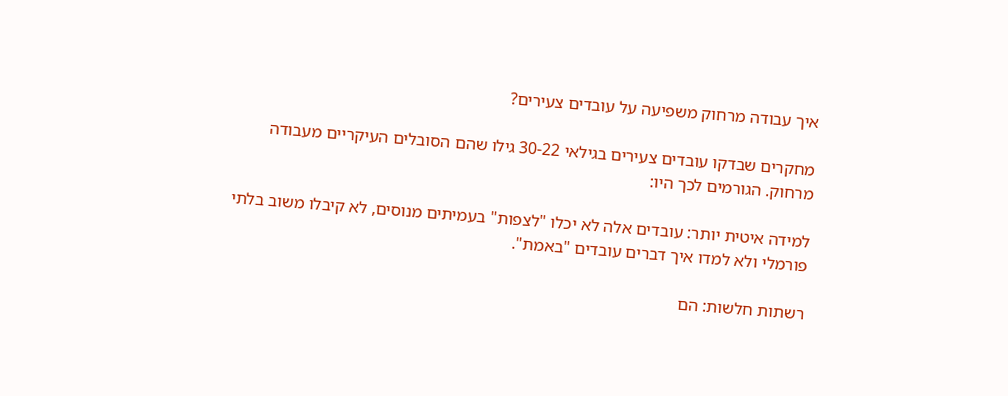איך עבודה מרחוק משפיעה על עובדים צעירים?

מחקרים שבדקו עובדים צעירים בגילאי 30-22 גילו שהם הסובלים העיקריים מעבודה מרחוק. הגורמים לכך היו:

למידה איטית יותר: עובדים אלה לא יכלו "לצפות" בעמיתים מנוסים, לא קיבלו משוב בלתי פורמלי ולא למדו איך דברים עובדים "באמת".

רשתות חלשות: הם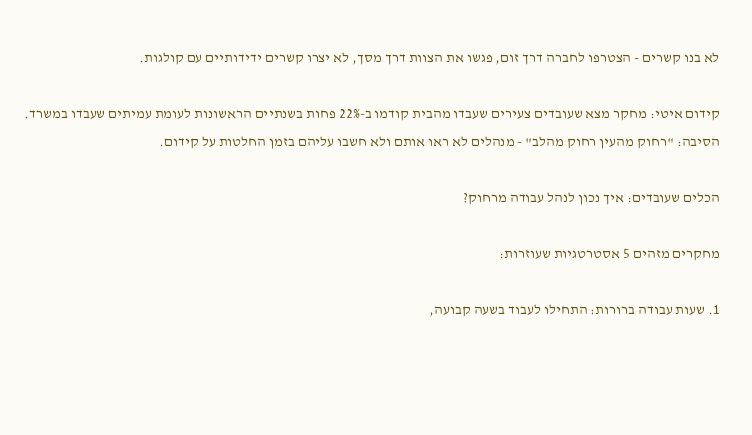לא בנו קשרים - הצטרפו לחברה דרך זום, פגשו את הצוות דרך מסך, לא יצרו קשרים ידידותיים עם קולגות.

קידום איטי: מחקר מצא שעובדים צעירים שעבדו מהבית קודמו ב-22% פחות בשנתיים הראשונות לעומת עמיתים שעבדו במשרד. הסיבה: "רחוק מהעין רחוק מהלב" - מנהלים לא ראו אותם ולא חשבו עליהם בזמן החלטות על קידום.

הכלים שעובדים: איך נכון לנהל עבודה מרחוק?

מחקרים מזהים 5 אסטרטגיות שעוזרות:

1. שעות עבודה ברורות: התחילו לעבוד בשעה קבועה,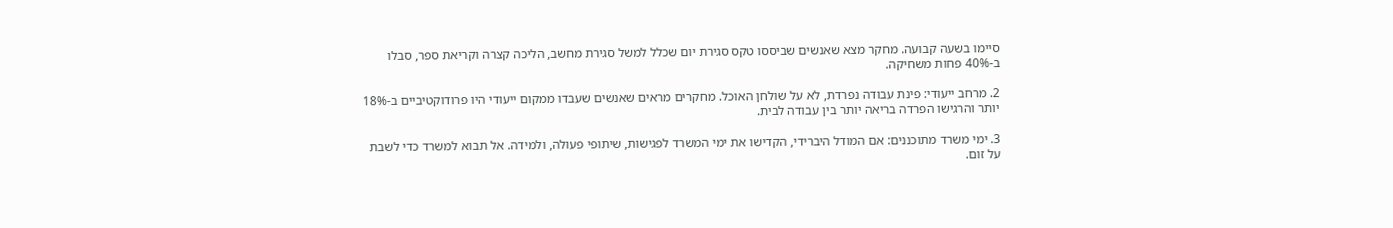סיימו בשעה קבועה. מחקר מצא שאנשים שביססו טקס סגירת יום שכלל למשל סגירת מחשב, הליכה קצרה וקריאת ספר, סבלו ב-40% פחות משחיקה.

2. מרחב ייעודי: פינת עבודה נפרדת, לא על שולחן האוכל. מחקרים מראים שאנשים שעבדו ממקום ייעודי היו פרודוקטיביים ב-18% יותר והרגישו הפרדה בריאה יותר בין עבודה לבית.

3. ימי משרד מתוכננים: אם המודל היברידי, הקדישו את ימי המשרד לפגישות, שיתופי פעולה, ולמידה. אל תבוא למשרד כדי לשבת על זום.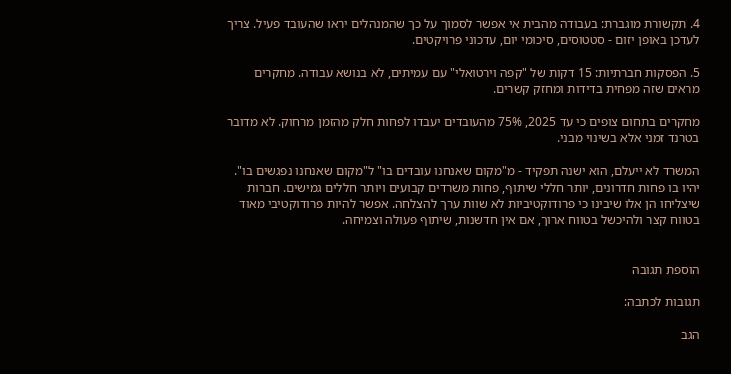4. תקשורת מוגברת: בעבודה מהבית אי אפשר לסמוך על כך שהמנהלים יראו שהעובד פעיל. צריך לעדכן באופן יזום - סטטוסים, סיכומי יום, עדכוני פרויקטים.

5. הפסקות חברתיות: 15 דקות של "קפה וירטואלי" עם עמיתים, לא בנושא עבודה. מחקרים מראים שזה מפחית בדידות ומחזק קשרים.

מחקרים בתחום צופים כי עד 2025, 75% מהעובדים יעבדו לפחות חלק מהזמן מרחוק. לא מדובר בטרנד זמני אלא בשינוי מבני.

המשרד לא ייעלם, הוא ישנה תפקיד - מ"מקום שאנחנו עובדים בו" ל"מקום שאנחנו נפגשים בו". יהיו בו פחות חדרונים, יותר חללי שיתוף, פחות משרדים קבועים ויותר חללים גמישים. חברות שיצליחו הן אלו שיבינו כי פרודוקטיביות לא שוות ערך להצלחה. אפשר להיות פרודוקטיבי מאוד בטווח קצר ולהיכשל בטווח ארוך, אם אין חדשנות, שיתוף פעולה וצמיחה.


הוספת תגובה

תגובות לכתבה:

הגב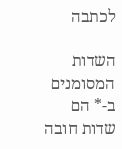לכתבה

השדות המסומנים ב-* הם שדות חובה